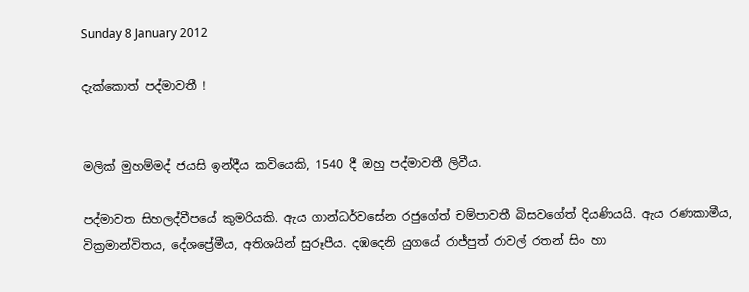Sunday 8 January 2012

දැක්කොත් පද්මාවතී !


මලික් මුහම්මද් ජයසි ඉන්දීය කවියෙකි, 1540 දී ඔහු පද්මාවතී ලිවීය.

පද්මාවත සිහලද්වීපයේ කුමරියකි. ඇය ගාන්ධර්වසේන රජුගේත් චම්පාවතී බිසවගේත් දියණියයි. ඇය රණකාමීය, වික්‍රමාන්විතය, දේශප්‍රේමීය, අතිශයින් සුරූපීය. දඹදෙනි යුගයේ රාජ්පුත් රාවල් රතන් සිං හා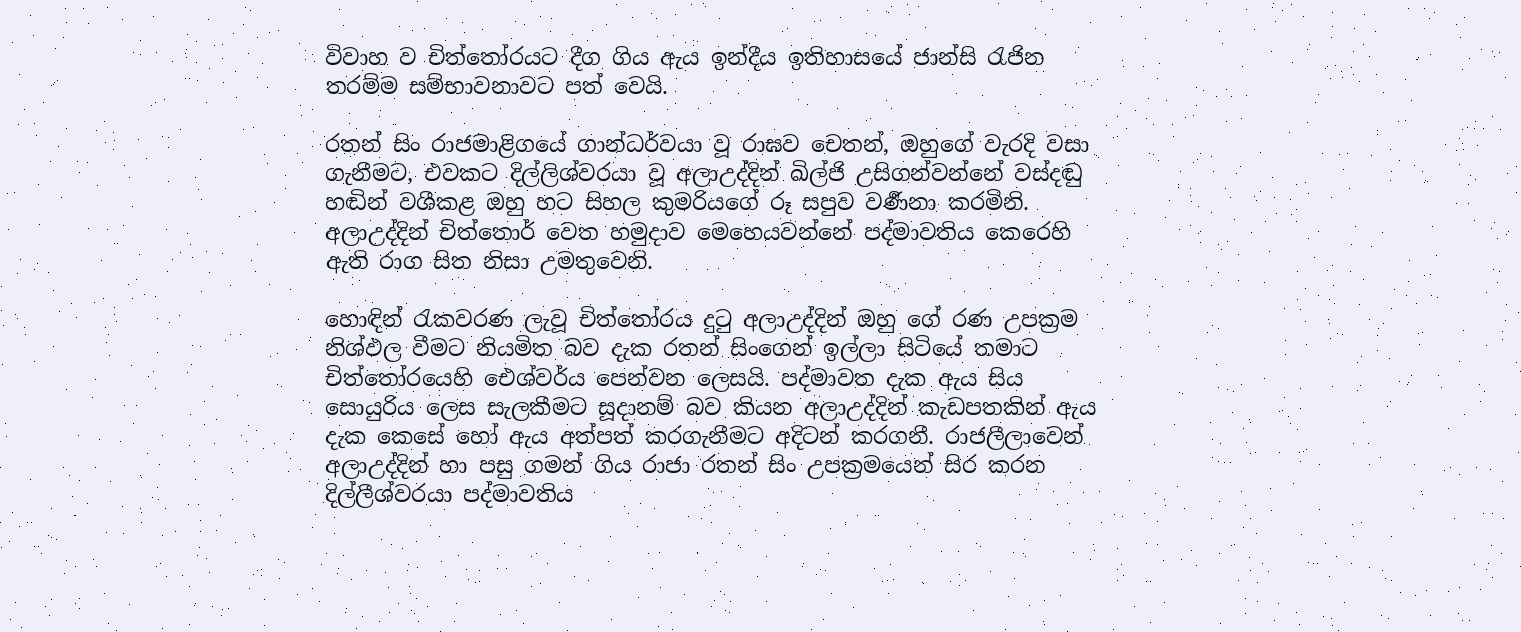විවාහ ව චිත්තෝරයට දීග ගිය ඇය ඉන්දීය ඉතිහාසයේ ජාන්සි රැජින තරම්ම සම්භාවනාවට පත් වෙයි.

රතන් සිං රාජමාළිගයේ ගාන්ධර්වයා වූ රාඝව චෙතන්, ඔහුගේ වැරදි වසා ගැනීමට, එවකට දිල්ලිශ්වරයා වූ අලාඋද්දින් ඛිල්ජි උසිගන්වන්නේ වස්දඬු හඬින් වශීකළ ඔහු හට සිහල කුමරියගේ රූ සපුව වර්‍ණනා කරමිනි. අලාඋද්දින් චිත්තොර් වෙත හමුදාව මෙහෙයවන්නේ පද්මාවතිය කෙරෙහි ඇති රාග සිත නිසා උමතුවෙනි.

හොඳින් රැකවරණ ලැවූ චිත්තෝරය දුටු අලාඋද්දින් ඔහු ගේ රණ උපක්‍රම නිශ්ඵල වීමට නියමිත බව දැක රතන් සිංගෙන් ඉල්ලා සිටියේ තමාට චිත්තෝරයෙහි ඓශ්වර්ය පෙන්වන ලෙසයි. පද්මාවත දැක ඇය සිය සොයුරිය ලෙස සැලකීමට සූදානම් බව කියන අලාඋද්දින් කැඩපතකින් ඇය දැක කෙසේ හෝ ඇය අත්පත් කරගැනීමට අදිටන් කරගනී. රාජලීලාවෙන් අලාඋද්දින් හා පසු ගමන් ගිය රාජා රතන් සිං උපක්‍රමයෙන් සිර කරන දිල්ලීශ්වරයා පද්මාවතිය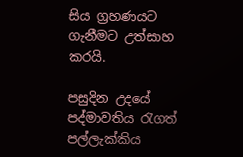සිය ග්‍රහණයට ගැනීමට උත්සාහ කරයි.

පසුදින උදයේ පද්මාවතිය රැගත් පල්ලැක්කිය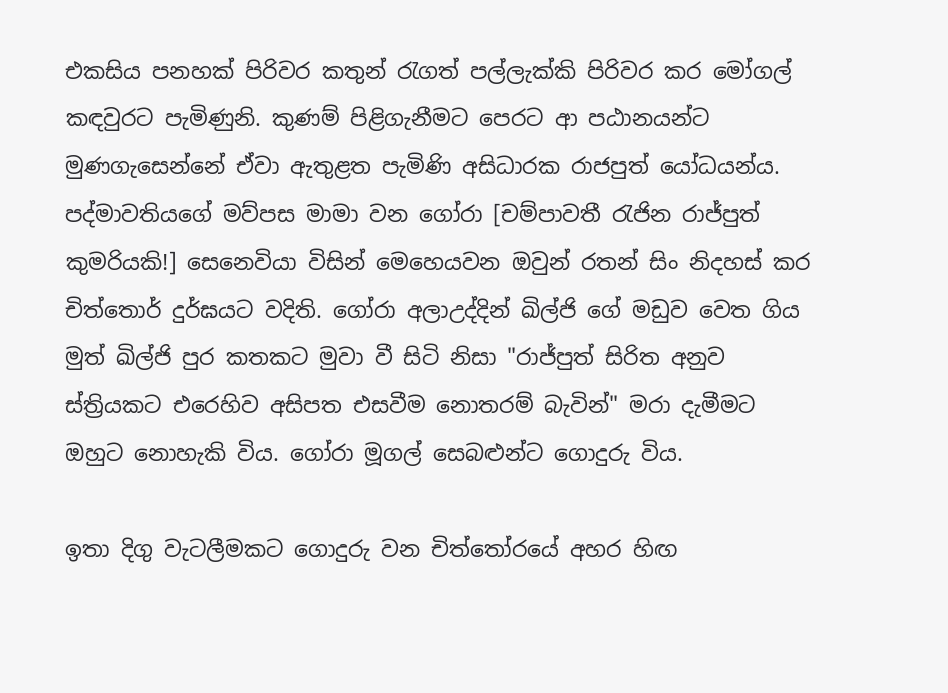එකසිය පනහක් පිරිවර කතුන් රැගත් පල්ලැක්කි පිරිවර කර මෝගල් කඳවුරට පැමිණුනි. කුණම් පිළිගැනීමට පෙරට ආ පඨානයන්ට මුණගැසෙන්නේ ඒවා ඇතුළත පැමිණි අසිධාරක රාජපුත් යෝධයන්ය. පද්මාවතියගේ මව්පස මාමා වන ගෝරා [චම්පාවතී රැජින රාජ්පුත් කුමරියකි!] සෙනෙවියා විසින් මෙහෙයවන ඔවුන් රතන් සිං නිදහස් කර චිත්තොර් දුර්ඝයට වදිති. ගෝරා අලාඋද්දින් ඛිල්ජි ගේ මඩුව වෙත ගිය මුත් ඛිල්ජි පුර කතකට මුවා වී සිටි නිසා "රාජ්පුත් සිරිත අනුව ස්ත්‍රියකට එරෙහිව අසිපත එසවීම නොතරම් බැවින්" මරා දැමීමට ඔහුට නොහැකි විය. ගෝරා මූගල් සෙබළුන්ට ගොදුරු විය.

ඉතා දිගු වැටලීමකට ගොදුරු වන චිත්තෝරයේ අහර හිඟ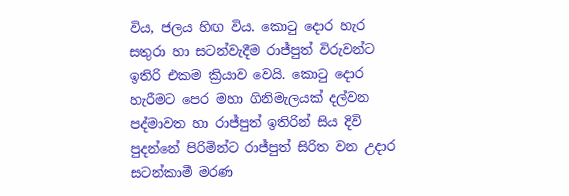විය, ජලය හිඟ විය. කොටු දොර හැර සතුරා හා සටන්වැදීම රාජ්පුත් විරුවන්ට ඉතිරි එකම ක්‍රියාව වෙයි. කොටු දොර හැරීමට පෙර මහා ගිනිමැලයක් දල්වන පද්මාවත හා රාජ්පුත් ඉතිරින් සිය දිවි පුදන්නේ පිරිමින්ට රාජ්පුත් සිරිත වන උදාර සටන්කාමී මරණ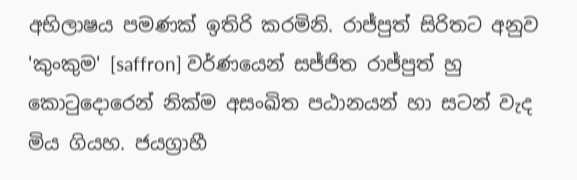අභිලාෂය පමණක් ඉතිරි කරමිනි. රාජ්පුත් සිරිතට අනුව 'කුංකුම' [saffron] වර්ණයෙන් සජ්ජිත රාජ්පුත් හු කොටුදොරෙන් නික්ම අසංඛිත පඨානයන් හා සටන් වැද මිය ගියහ. ජයග්‍රාහී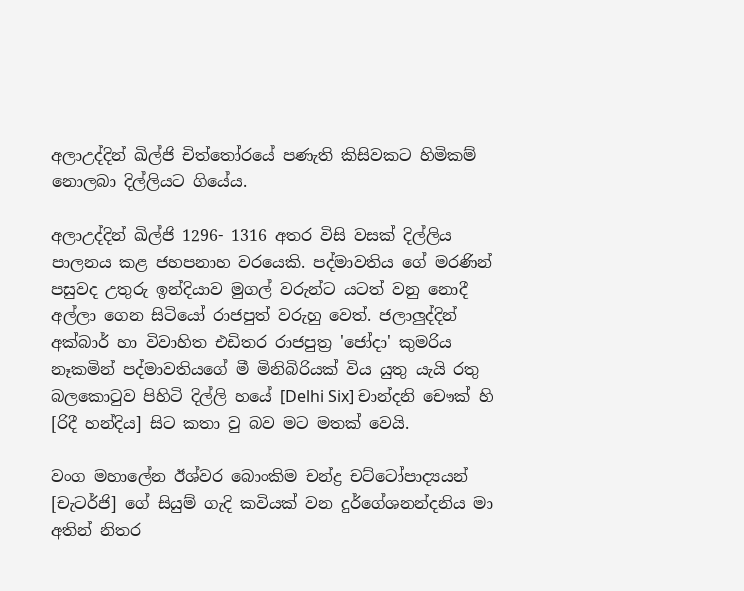අලාඋද්දින් ඛිල්ජි චිත්තෝරයේ පණැති කිසිවකට හිමිකම් නොලබා දිල්ලියට ගියේය.

අලාඋද්දින් ඛිල්ජි 1296- 1316 අතර විසි වසක් දිල්ලිය පාලනය කළ ජහපනාහ වරයෙකි. පද්මාවතිය ගේ මරණින් පසුවද උතුරු ඉන්දියාව මුගල් වරුන්ට යටත් වනු නොදී අල්ලා ගෙන සිටියෝ රාජපුත් වරුහු වෙත්. ජලාලුද්දින් අක්බාර් හා විවාහිත එඩිතර රාජපුත්‍ර 'ජෝදා' කුමරිය නෑකමින් පද්මාවතියගේ මී මිනිබිරියක් විය යුතු යැයි රතු බලකොටුව පිහිටි දිල්ලි හයේ [Delhi Six] චාන්දනි චෞක් හි [රිදී හන්දිය] සිට කතා වු බව මට මතක් වෙයි.

වංග මහාලේන ඊශ්වර බොංකිම චන්ද්‍ර චට්ටෝපාද්‍යයන් [චැටර්ජි] ගේ සියුම් ගැදි කවියක් වන දුර්ගේශනන්දනිය මා අතින් නිතර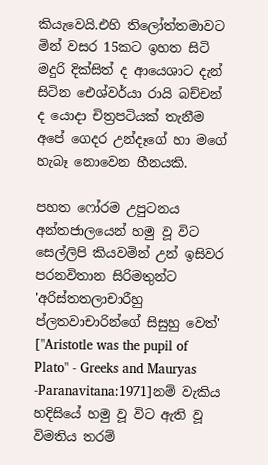කියැවෙයි.එහි තිලෝත්තමාවට මින් වසර 15කට ඉහත සිටි මදුරි දික්සිත් ද ආයෙශාට දැන් සිටින ඓශ්වර්යා රායි බච්චන් ද යොදා චිත්‍රපටියක් තැනීම අපේ ගෙදර උන්දෑගේ හා මගේ හැබෑ නොවෙන හීනයකි.

පහත ෆෝරම උපුටනය අන්තජාලයෙන් හමු වූ විට සෙල්ලිපි කියවමින් උන් ඉසිවර පරනවිතාන සිරිමතුන්ට 'අරිස්තතලාචාරීහු ප්ලතවාචාරින්ගේ සිසුහු වෙත්' ["Aristotle was the pupil of Plato" - Greeks and Mauryas -Paranavitana:1971]නම් වැකිය හදිසියේ හමු වූ විට ඇති වූ විමතිය තරම්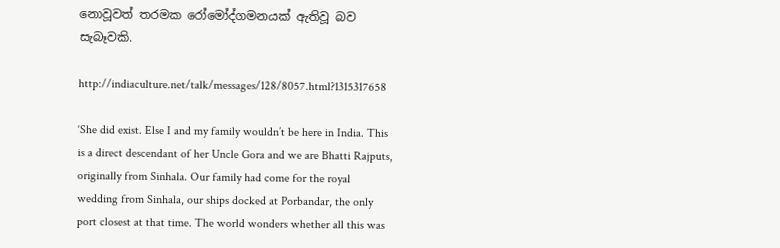නොවූවත් තරමක රෝමෝද්ගමනයක් ඇතිවූ බව සැබෑවකි.

http://indiaculture.net/talk/messages/128/8057.html?1315317658

‘She did exist. Else I and my family wouldn’t be here in India. This is a direct descendant of her Uncle Gora and we are Bhatti Rajputs, originally from Sinhala. Our family had come for the royal wedding from Sinhala, our ships docked at Porbandar, the only port closest at that time. The world wonders whether all this was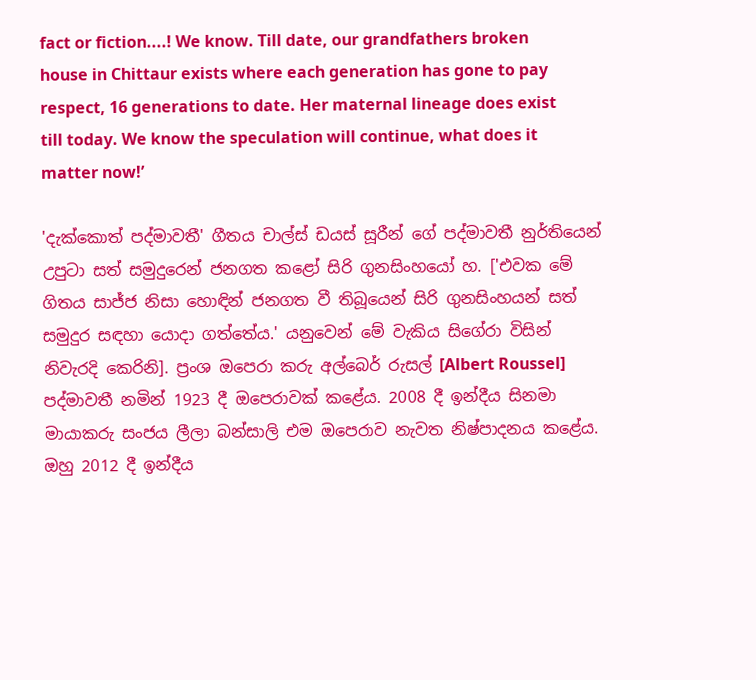fact or fiction....! We know. Till date, our grandfathers broken house in Chittaur exists where each generation has gone to pay respect, 16 generations to date. Her maternal lineage does exist till today. We know the speculation will continue, what does it matter now!’

'දැක්කොත් පද්මාවතී' ගීතය චාල්ස් ඩයස් සූරීන් ගේ පද්මාවතී නුර්තියෙන් උපුටා සත් සමුදුරෙන් ජනගත කළෝ සිරි ගුනසිංහයෝ හ. ['එවක මේ ගිතය සාජ්ජ නිසා හොඳින් ජනගත වී තිබූයෙන් සිරි ගුනසිංහයන් සත් සමුදුර සඳහා යොදා ගත්තේය.' යනුවෙන් මේ වැකිය සිගේරා විසින් නිවැරදි කෙරිනි]. ප්‍රංශ ඔපෙරා කරු අල්බෙර් රුසල් [Albert Roussel] පද්මාවතී නමින් 1923 දී ඔපෙරාවක් කළේය. 2008 දී ඉන්දීය සිනමා මායාකරු සංජය ලීලා බන්සාලි එම ඔපෙරාව නැවත නිෂ්පාදනය කළේය. ඔහු 2012 දී ඉන්දීය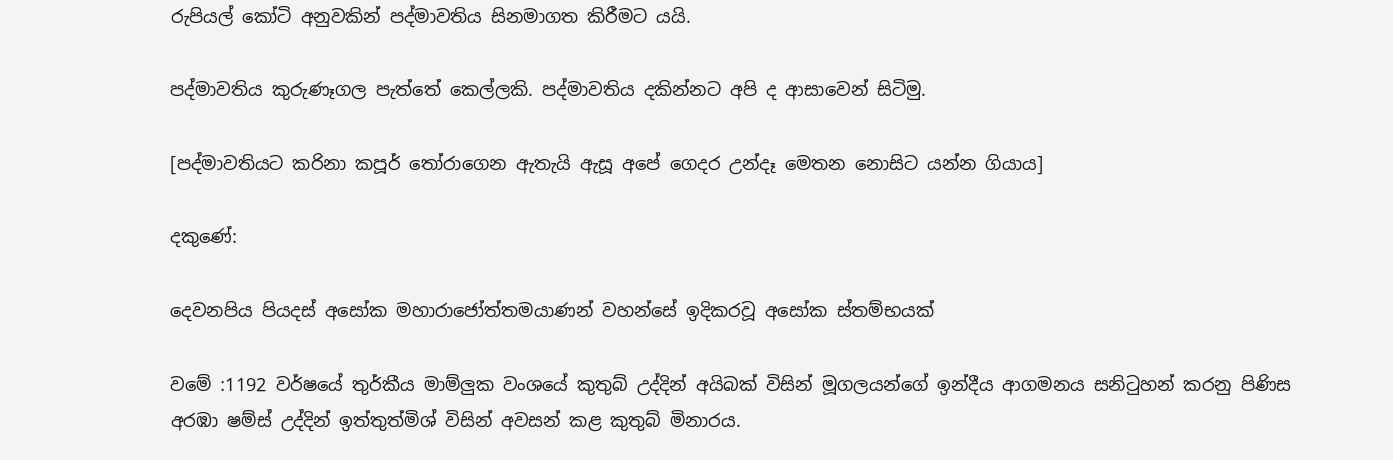රුපියල් කෝටි අනුවකින් පද්මාවතිය සිනමාගත කිරීමට යයි.

පද්මාවතිය කුරුණෑගල පැත්තේ කෙල්ලකි. පද්මාවතිය දකින්නට අපි ද ආසාවෙන් සිටිමු.

[පද්මාවතියට කරිනා කපූර් තෝරාගෙන ඇතැයි ඇසූ අපේ ගෙදර උන්දෑ මෙතන නොසිට යන්න ගියාය]

දකුණේ:

දෙවනපිය පියදස් අසෝක මහාරාජෝත්තමයාණන් වහන්සේ ඉදිකරවූ අසෝක ස්තම්භයක්

වමේ :1192 වර්ෂයේ තුර්කීය මාම්ලුක වංශයේ කුතුබ් උද්දින් අයිබක් විසින් මූගලයන්ගේ ඉන්දීය ආගමනය සනිටුහන් කරනු පිණිස අරඹා ෂම්ස් උද්දින් ඉත්තුත්මිශ් විසින් අවසන් කළ කුතුබ් මිනාරය.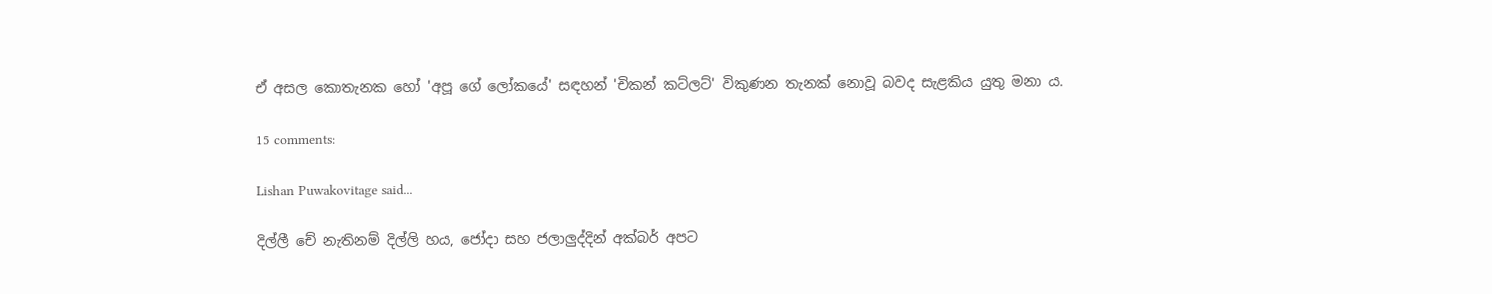ඒ අසල කොතැනක හෝ 'අපූ ගේ ලෝකයේ' සඳහන් 'චිකන් කට්ලට්' විකුණන තැනක් නොවූ බවද සැළකිය යුතු මනා ය.

15 comments:

Lishan Puwakovitage said...

දිල්ලී චේ නැතිනම් දිල්ලි හය, ජෝදා සහ ජලාලුද්දින් අක්බර් අපට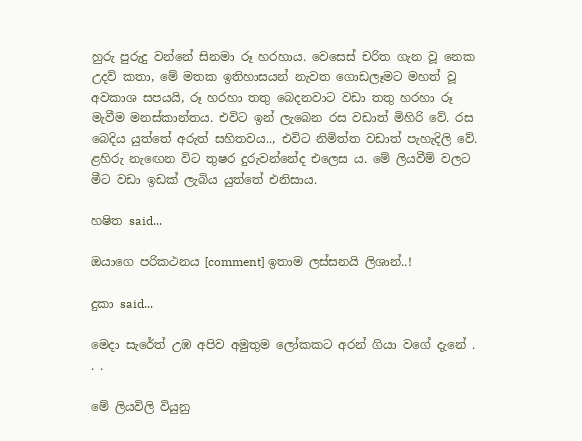හුරු පුරුදු වන්නේ සිනමා රූ හරහාය. වෙසෙස් චරිත ගැන වූ නෙක උදව් කතා, මේ මතක ඉතිහාසයන් නැවත ගොඩලෑමට මහත් වූ අවකාශ සපයයි, රූ හරහා තතු බෙදනවාට වඩා තතු හරහා රූ මැවීම මනස්කාන්තය. එවිට ඉන් ලැබෙන රස වඩාත් මිහිරි වේ. රස බෙදිය යුත්තේ අරුත් සහිතවය.., එවිට නිමිත්ත වඩාත් පැහැදිලි වේ. ළහිරු නැඟෙන විට තුෂර දුරුවන්නේද එලෙස ය. මේ ලියවීම් වලට මීට වඩා ඉඩක් ලැබිය යුත්තේ එනිසාය.

හෂිත said...

ඔයාගෙ පරිකථනය [comment] ඉතාම ලස්සනයි ලිශාන්..!

දුකා said...

මෙදා සැරේත් උඹ අපිව අමුතුම ලෝකකට අරන් ගියා වගේ දැනේ . . .

මේ ලියවිලි වියුනු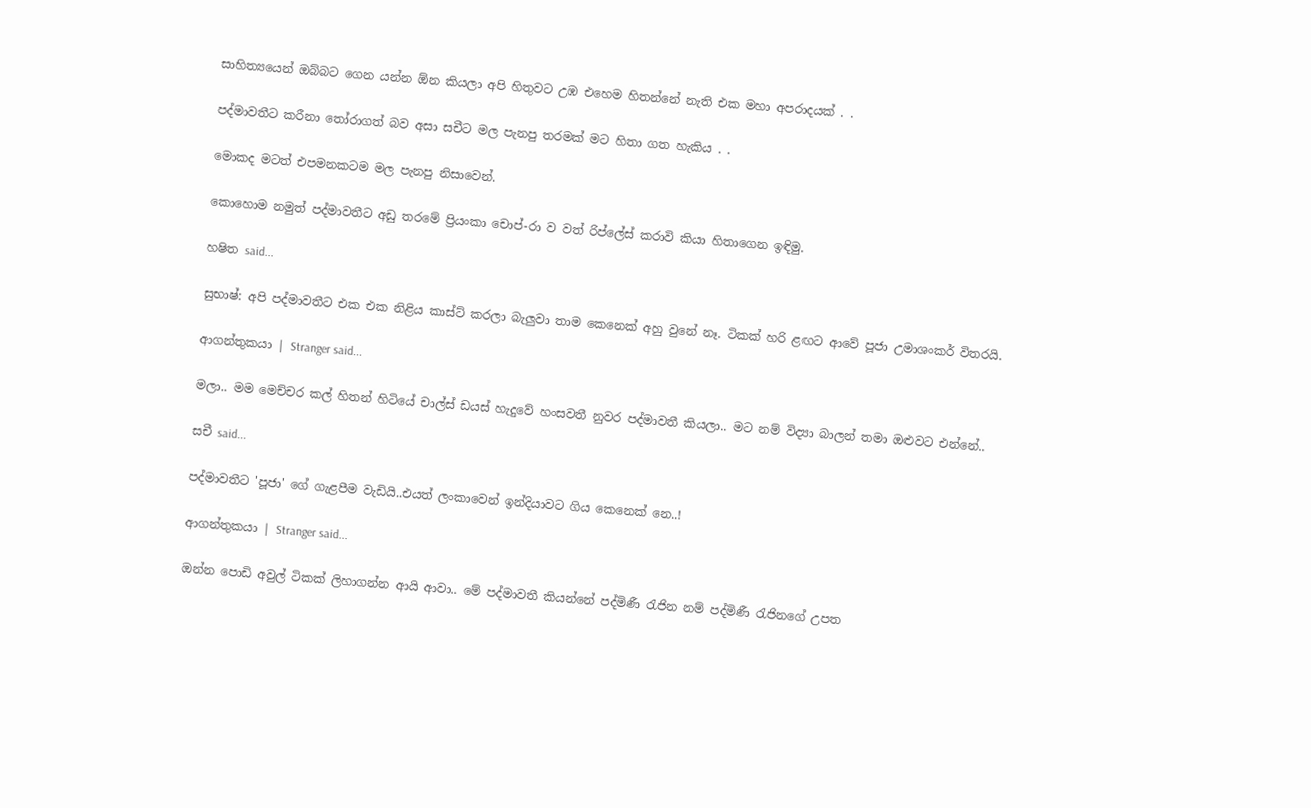සාහිත්‍යයෙන් ඔබ්බට ගෙන යන්න ඕන කියලා අපි හිතුවට උඹ එහෙම හිතන්නේ නැති එක මහා අපරාදයක් . .

පද්මාවතීට කරීනා තෝරාගත් බව අසා සචීට මල පැනපු තරමක් මට හිතා ගත හැකිය . .

මොකද මටත් එපමනකටම මල පැනපු නිසාවෙන්.

කොහොම නමුත් පද්මාවතීට අඩු තරමේ ප්‍රියංකා චොප්-රා ව වත් රිප්ලේස් කරාවි කියා හිතාගෙන ඉඳිමු.

හෂිත said...

සුභාෂ්: අපි පද්මාවතීට එක එක නිළිය කාස්ට් කරලා බැලුවා තාම කෙනෙක් අහු වුනේ නෑ. ටිකක් හරි ළඟට ආවේ පූජා උමාශංකර් විතරයි.

ආගන්තුකයා | Stranger said...

මලා.. මම මෙච්චර කල් හිතන් හිටියේ චාල්ස් ඩයස් හැදුවේ හංසවතී නුවර පද්මාවතී කියලා.. මට නම් විද්‍යා බාලන් තමා ඔළුවට එන්නේ..

සචී said...

පද්මාවතීට 'පූජා' ගේ ගැළපීම වැඩියි..එයත් ලංකාවෙන් ඉන්දියාවට ගිය කෙනෙක් නෙ..!

ආගන්තුකයා | Stranger said...

ඔන්න පොඩි අවුල් ටිකක් ලිහාගන්න ආයි ආවා.. මේ පද්මාවතී කියන්නේ පද්මිණී රැජින නම් පද්මිණී රැජිනගේ උපත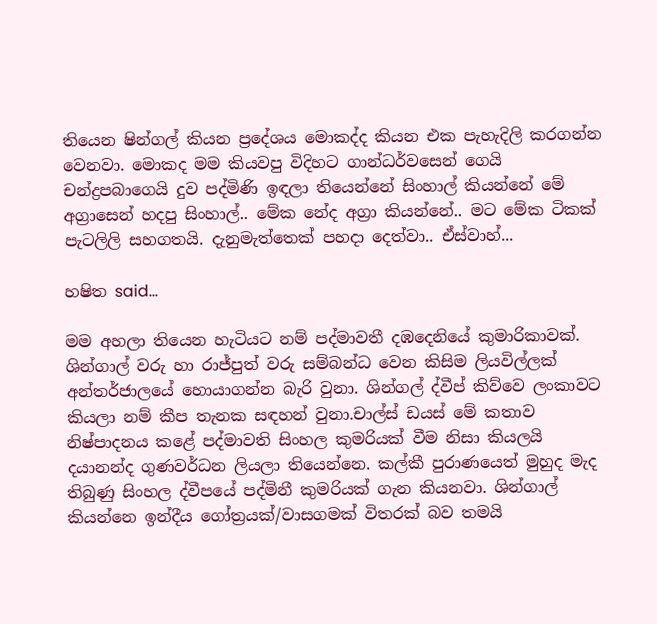තියෙන ෂින්ගල් කියන ප්‍රදේශය මොකද්ද කියන එක පැහැදිලි කරගන්න වෙනවා. මොකද මම කියවපු විදිහට ගාන්ධර්වසෙන් ගෙයි චන්ද්‍රපබාගෙයි දුව පද්මිණි ඉඳලා තියෙන්නේ සිංහාල් කියන්නේ මේ අග්‍රාසෙන් හදපු සිංහාල්.. මේක නේද අග්‍රා කියන්නේ.. මට මේක ටිකක් පැටලිලි සහගතයි. දැනුමැත්තෙක් පහදා දෙත්වා.. ඒස්වාහ්...

හෂිත said...

මම අහලා තියෙන හැටියට නම් පද්මාවතී දඹදෙනියේ කුමාරිකාවක්. ශින්ගාල් වරු හා රාජ්පුත් වරු සම්බන්ධ වෙන කිසිම ලියවිල්ලක් අන්තර්ජාලයේ හොයාගන්න බැරි වුනා. ශින්ගල් ද්වීප් කිව්වෙ ලංකාවට කියලා නම් කීප තැනක සඳහන් වුනා.චාල්ස් ඩයස් මේ කතාව නිෂ්පාදනය කළේ පද්මාවති සිංහල කුමරියක් වීම නිසා කියලයි දයානන්ද ගුණවර්ධන ලියලා තියෙන්නෙ. කල්කී පුරාණයෙත් මුහුද මැද තිබුණු සිංහල ද්වීපයේ පද්මිනී කුමරියක් ගැන කියනවා. ශින්ගාල් කියන්නෙ ඉන්දීය ගෝත්‍රයක්/වාසගමක් විතරක් බව තමයි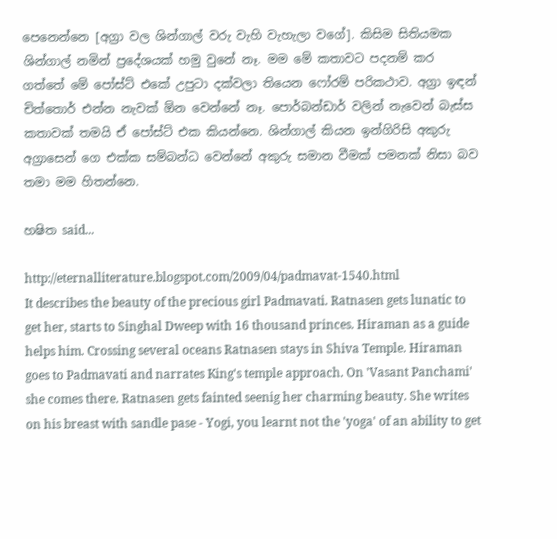පෙනෙන්නෙ [අග්‍රා වල ශින්ගාල් වරු වැහි වැහැලා වගේ]. කිසිම සිතියමක ශින්ගාල් නමින් ප්‍රදේශයක් හමු වුනේ නෑ. මම මේ කතාවට පදනම් කර ගත්තේ මේ පෝස්ට් එකේ උපුටා දක්වලා තියෙන ෆෝරම් පරිකථාව. අග්‍රා ඉඳන් චිත්තොර් එන්න නැවක් ඕන වෙන්නේ නෑ. පොර්බන්ඩාර් වලින් නැවෙන් බැස්ස කතාවක් තමයි ඒ පෝස්ට් එක කියන්නෙ. ශින්ගාල් කියන ඉන්ගිරිසි අකුරු අග්‍රාසෙන් ගෙ එක්ක සම්බන්ධ වෙන්නේ අකුරු සමාන වීමක් පමනක් නිසා බව තමා මම හිතන්නෙ.

හෂිත said...

http://eternalliterature.blogspot.com/2009/04/padmavat-1540.html
It describes the beauty of the precious girl Padmavati. Ratnasen gets lunatic to get her, starts to Singhal Dweep with 16 thousand princes. Hiraman as a guide helps him. Crossing several oceans Ratnasen stays in Shiva Temple. Hiraman goes to Padmavati and narrates King's temple approach. On 'Vasant Panchami' she comes there. Ratnasen gets fainted seenig her charming beauty. She writes on his breast with sandle pase - Yogi, you learnt not the 'yoga' of an ability to get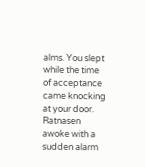alms. You slept while the time of acceptance came knocking at your door. Ratnasen awoke with a sudden alarm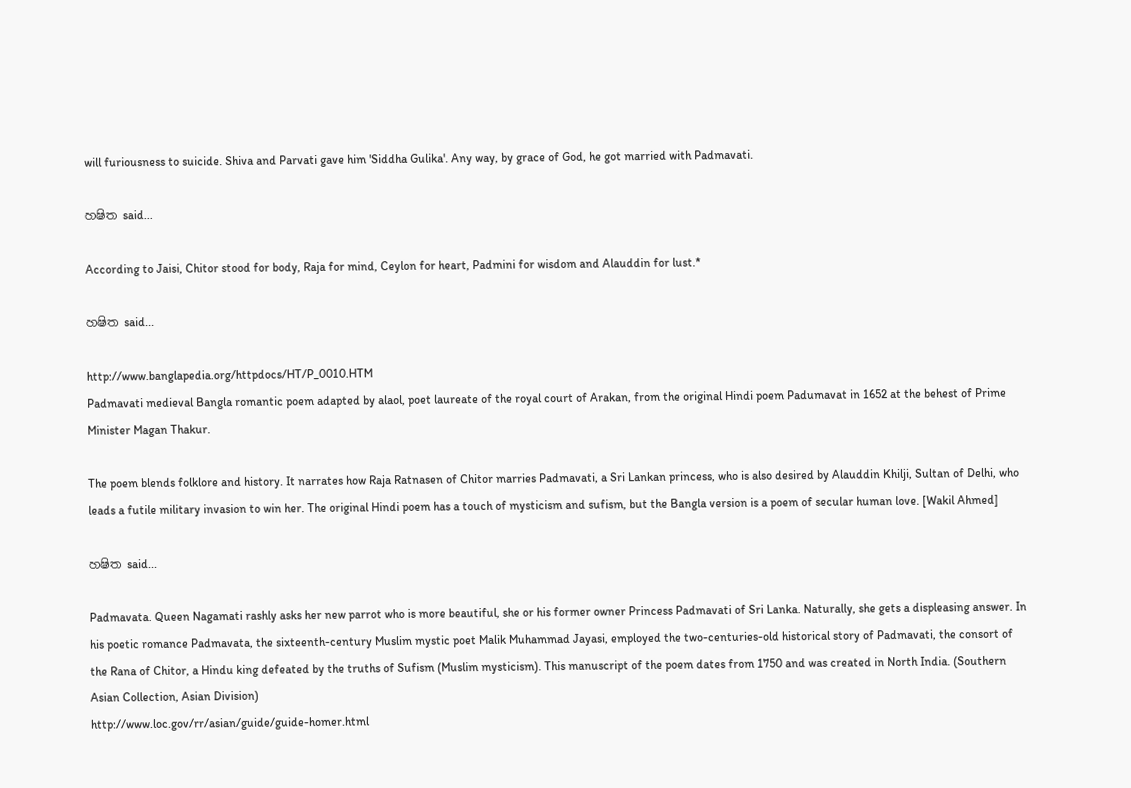will furiousness to suicide. Shiva and Parvati gave him 'Siddha Gulika'. Any way, by grace of God, he got married with Padmavati.

හෂිත said...

According to Jaisi, Chitor stood for body, Raja for mind, Ceylon for heart, Padmini for wisdom and Alauddin for lust.*

හෂිත said...

http://www.banglapedia.org/httpdocs/HT/P_0010.HTM
Padmavati medieval Bangla romantic poem adapted by alaol, poet laureate of the royal court of Arakan, from the original Hindi poem Padumavat in 1652 at the behest of Prime Minister Magan Thakur.

The poem blends folklore and history. It narrates how Raja Ratnasen of Chitor marries Padmavati, a Sri Lankan princess, who is also desired by Alauddin Khilji, Sultan of Delhi, who leads a futile military invasion to win her. The original Hindi poem has a touch of mysticism and sufism, but the Bangla version is a poem of secular human love. [Wakil Ahmed]

හෂිත said...

Padmavata. Queen Nagamati rashly asks her new parrot who is more beautiful, she or his former owner Princess Padmavati of Sri Lanka. Naturally, she gets a displeasing answer. In his poetic romance Padmavata, the sixteenth-century Muslim mystic poet Malik Muhammad Jayasi, employed the two-centuries-old historical story of Padmavati, the consort of the Rana of Chitor, a Hindu king defeated by the truths of Sufism (Muslim mysticism). This manuscript of the poem dates from 1750 and was created in North India. (Southern Asian Collection, Asian Division)
http://www.loc.gov/rr/asian/guide/guide-homer.html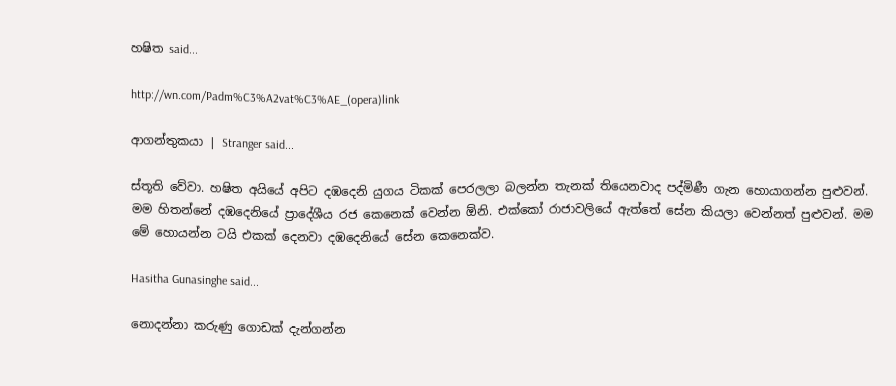හෂිත said...

http://wn.com/Padm%C3%A2vat%C3%AE_(opera)link

ආගන්තුකයා | Stranger said...

ස්තූති වේවා. හෂිත අයියේ අපිට දඹදෙනි යුගය ටිකක් පෙරලලා බලන්න තැනක් තියෙනවාද පද්මිණී ගැන හොයාගන්න පුළුවන්. මම හිතන්නේ දඹදෙනියේ ප්‍රාදේශීය රජ කෙනෙක් වෙන්න ඕනි. එක්කෝ රාජාවලියේ ඇත්තේ සේන කියලා වෙන්නත් පුළුවන්. මම මේ හොයන්න ටයි එකක් දෙනවා දඹදෙනියේ සේන කෙනෙක්ව.

Hasitha Gunasinghe said...

නොදන්නා කරුණු ගොඩක් දැන්ගන්න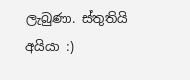ලැබුණා. ස්තුතියි අයියා :)